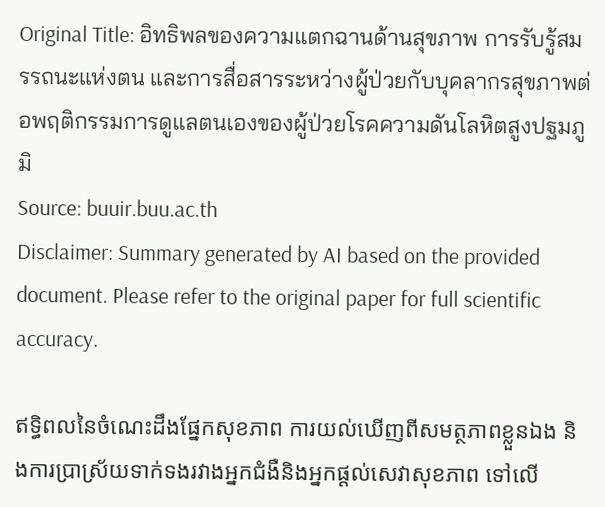Original Title: อิทธิพลของความแตกฉานด้านสุขภาพ การรับรู้สมรรถนะแห่งตน และการสื่อสารระหว่างผู้ป่วยกับบุคลากรสุขภาพต่อพฤติกรรมการดูแลตนเองของผู้ป่วยโรคความดันโลหิตสูงปฐมภูมิ
Source: buuir.buu.ac.th
Disclaimer: Summary generated by AI based on the provided document. Please refer to the original paper for full scientific accuracy.

ឥទ្ធិពលនៃចំណេះដឹងផ្នែកសុខភាព ការយល់ឃើញពីសមត្ថភាពខ្លួនឯង និងការប្រាស្រ័យទាក់ទងរវាងអ្នកជំងឺនិងអ្នកផ្តល់សេវាសុខភាព ទៅលើ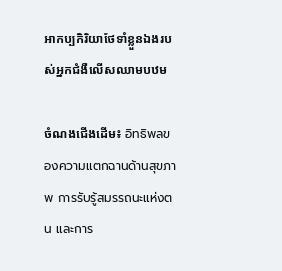អាកប្បកិរិយាថែទាំខ្លួនឯងរបស់អ្នកជំងឺលើសឈាមបឋម

ចំណងជើងដើម៖ อิทธิพลของความแตกฉานด้านสุขภาพ การรับรู้สมรรถนะแห่งตน และการ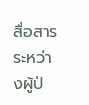สื่อสารระหว่างผู้ป่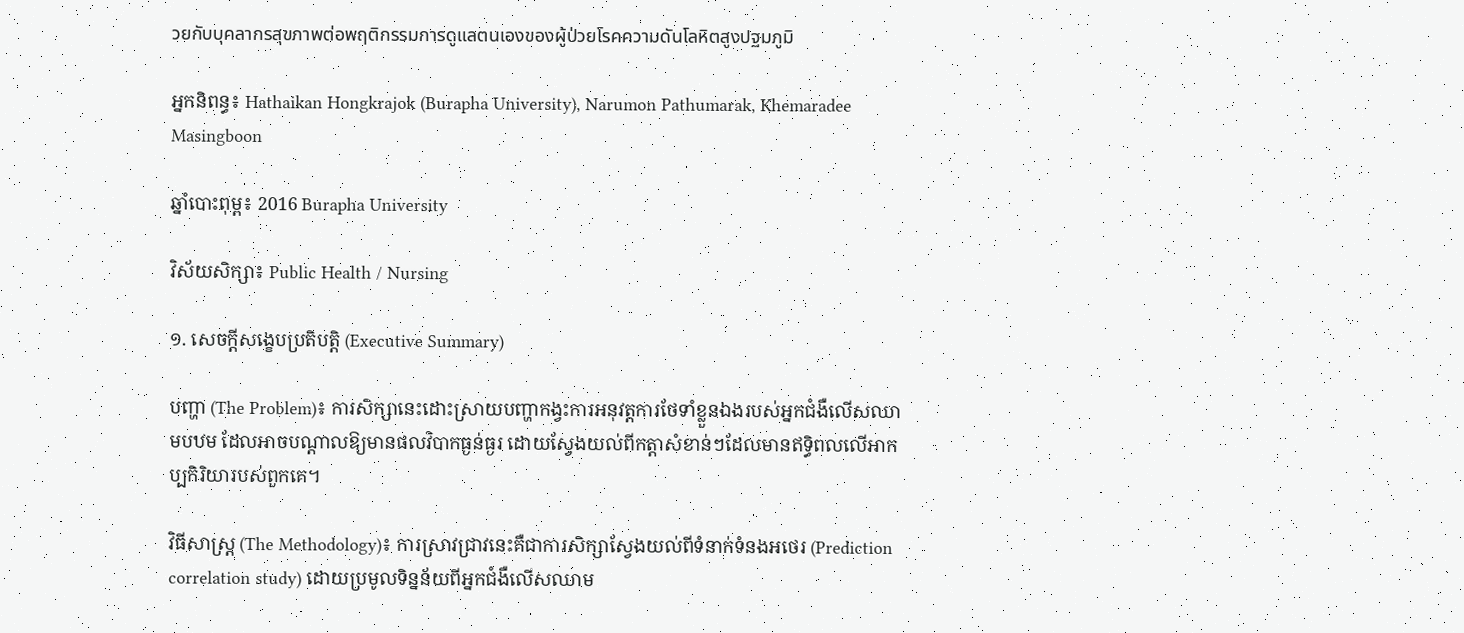วยกับบุคลากรสุขภาพต่อพฤติกรรมการดูแลตนเองของผู้ป่วยโรคความดันโลหิตสูงปฐมภูมิ

អ្នកនិពន្ធ៖ Hathaikan Hongkrajok (Burapha University), Narumon Pathumarak, Khemaradee Masingboon

ឆ្នាំបោះពុម្ព៖ 2016 Burapha University

វិស័យសិក្សា៖ Public Health / Nursing

១. សេចក្តីសង្ខេបប្រតិបត្តិ (Executive Summary)

បញ្ហា (The Problem)៖ ការសិក្សានេះដោះស្រាយបញ្ហាកង្វះការអនុវត្តការថែទាំខ្លួនឯងរបស់អ្នកជំងឺលើសឈាមបឋម ដែលអាចបណ្តាលឱ្យមានផលវិបាកធ្ងន់ធ្ងរ ដោយស្វែងយល់ពីកត្តាសំខាន់ៗដែលមានឥទ្ធិពលលើអាកប្បកិរិយារបស់ពួកគេ។

វិធីសាស្ត្រ (The Methodology)៖ ការស្រាវជ្រាវនេះគឺជាការសិក្សាស្វែងយល់ពីទំនាក់ទំនងអថេរ (Prediction correlation study) ដោយប្រមូលទិន្នន័យពីអ្នកជំងឺលើសឈាម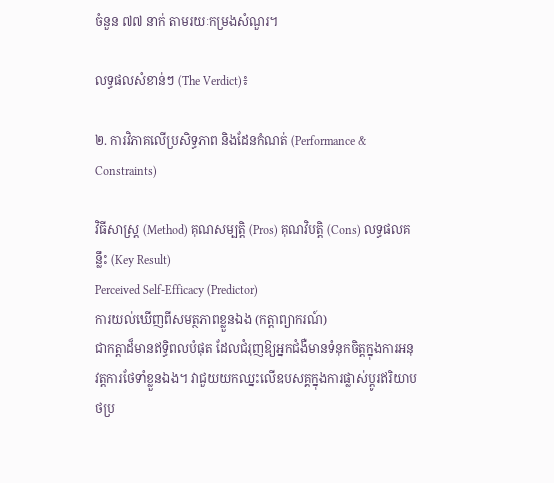ចំនួន ៧៧ នាក់ តាមរយៈកម្រងសំណួរ។

លទ្ធផលសំខាន់ៗ (The Verdict)៖

២. ការវិភាគលើប្រសិទ្ធភាព និងដែនកំណត់ (Performance & Constraints)

វិធីសាស្ត្រ (Method) គុណសម្បត្តិ (Pros) គុណវិបត្តិ (Cons) លទ្ធផលគន្លឹះ (Key Result)
Perceived Self-Efficacy (Predictor)
ការយល់ឃើញពីសមត្ថភាពខ្លួនឯង (កត្តាព្យាករណ៍)
ជាកត្តាដ៏មានឥទ្ធិពលបំផុត ដែលជំរុញឱ្យអ្នកជំងឺមានទំនុកចិត្តក្នុងការអនុវត្តការថែទាំខ្លួនឯង។ វាជួយយកឈ្នះលើឧបសគ្គក្នុងការផ្លាស់ប្តូរឥរិយាបថប្រ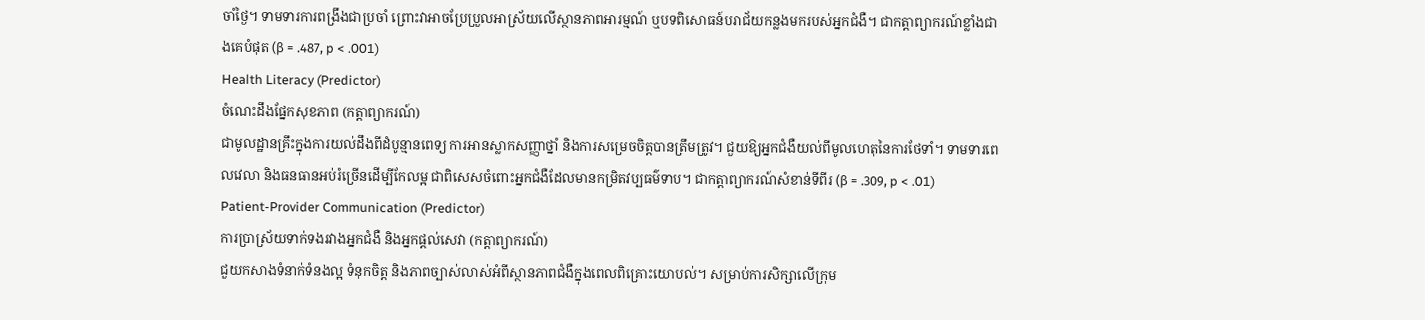ចាំថ្ងៃ។ ទាមទារការពង្រឹងជាប្រចាំ ព្រោះវាអាចប្រែប្រួលអាស្រ័យលើស្ថានភាពអារម្មណ៍ ឬបទពិសោធន៍បរាជ័យកន្លងមករបស់អ្នកជំងឺ។ ជាកត្តាព្យាករណ៍ខ្លាំងជាងគេបំផុត (β = .487, p < .001)
Health Literacy (Predictor)
ចំណេះដឹងផ្នែកសុខភាព (កត្តាព្យាករណ៍)
ជាមូលដ្ឋានគ្រឹះក្នុងការយល់ដឹងពីដំបូន្មានពេទ្យ ការអានស្លាកសញ្ញាថ្នាំ និងការសម្រេចចិត្តបានត្រឹមត្រូវ។ ជួយឱ្យអ្នកជំងឺយល់ពីមូលហេតុនៃការថែទាំ។ ទាមទារពេលវេលា និងធនធានអប់រំច្រើនដើម្បីកែលម្អ ជាពិសេសចំពោះអ្នកជំងឺដែលមានកម្រិតវប្បធម៌ទាប។ ជាកត្តាព្យាករណ៍សំខាន់ទីពីរ (β = .309, p < .01)
Patient-Provider Communication (Predictor)
ការប្រាស្រ័យទាក់ទងរវាងអ្នកជំងឺ និងអ្នកផ្តល់សេវា (កត្តាព្យាករណ៍)
ជួយកសាងទំនាក់ទំនងល្អ ទំនុកចិត្ត និងភាពច្បាស់លាស់អំពីស្ថានភាពជំងឺក្នុងពេលពិគ្រោះយោបល់។ សម្រាប់ការសិក្សាលើក្រុម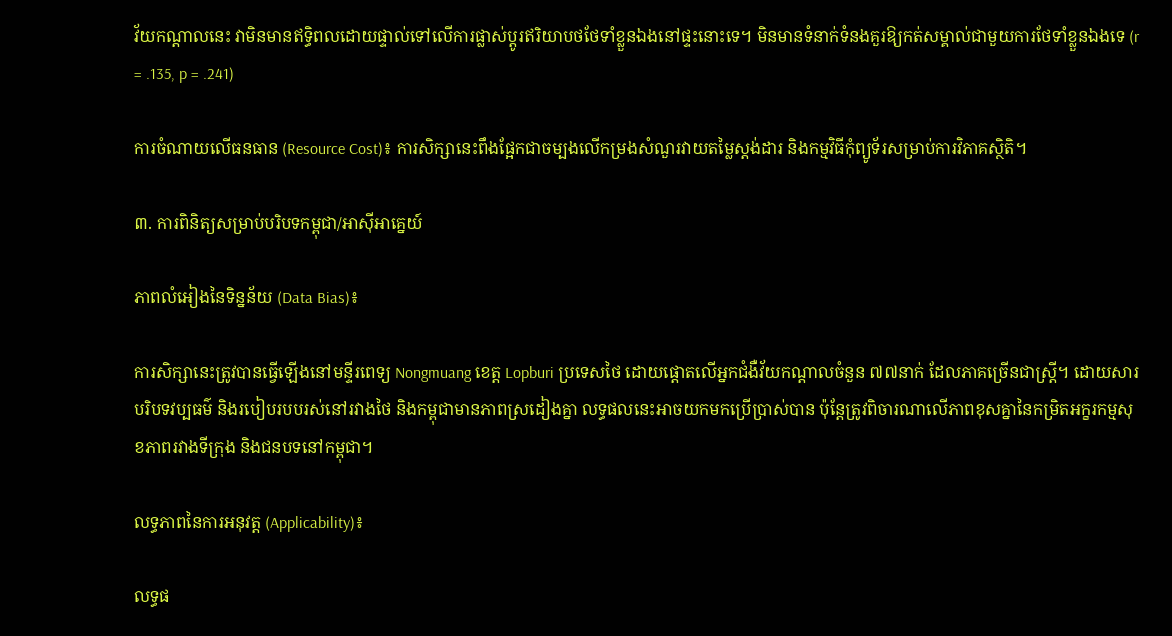វ័យកណ្តាលនេះ វាមិនមានឥទ្ធិពលដោយផ្ទាល់ទៅលើការផ្លាស់ប្តូរឥរិយាបថថែទាំខ្លួនឯងនៅផ្ទះនោះទេ។ មិនមានទំនាក់ទំនងគួរឱ្យកត់សម្គាល់ជាមួយការថែទាំខ្លួនឯងទេ (r = .135, p = .241)

ការចំណាយលើធនធាន (Resource Cost)៖ ការសិក្សានេះពឹងផ្អែកជាចម្បងលើកម្រងសំណួរវាយតម្លៃស្តង់ដារ និងកម្មវិធីកុំព្យូទ័រសម្រាប់ការវិភាគស្ថិតិ។

៣. ការពិនិត្យសម្រាប់បរិបទកម្ពុជា/អាស៊ីអាគ្នេយ៍

ភាពលំអៀងនៃទិន្នន័យ (Data Bias)៖

ការសិក្សានេះត្រូវបានធ្វើឡើងនៅមន្ទីរពេទ្យ Nongmuang ខេត្ត Lopburi ប្រទេសថៃ ដោយផ្តោតលើអ្នកជំងឺវ័យកណ្តាលចំនួន ៧៧នាក់ ដែលភាគច្រើនជាស្ត្រី។ ដោយសារបរិបទវប្បធម៌ និងរបៀបរបបរស់នៅរវាងថៃ និងកម្ពុជាមានភាពស្រដៀងគ្នា លទ្ធផលនេះអាចយកមកប្រើប្រាស់បាន ប៉ុន្តែត្រូវពិចារណាលើភាពខុសគ្នានៃកម្រិតអក្ខរកម្មសុខភាពរវាងទីក្រុង និងជនបទនៅកម្ពុជា។

លទ្ធភាពនៃការអនុវត្ត (Applicability)៖

លទ្ធផ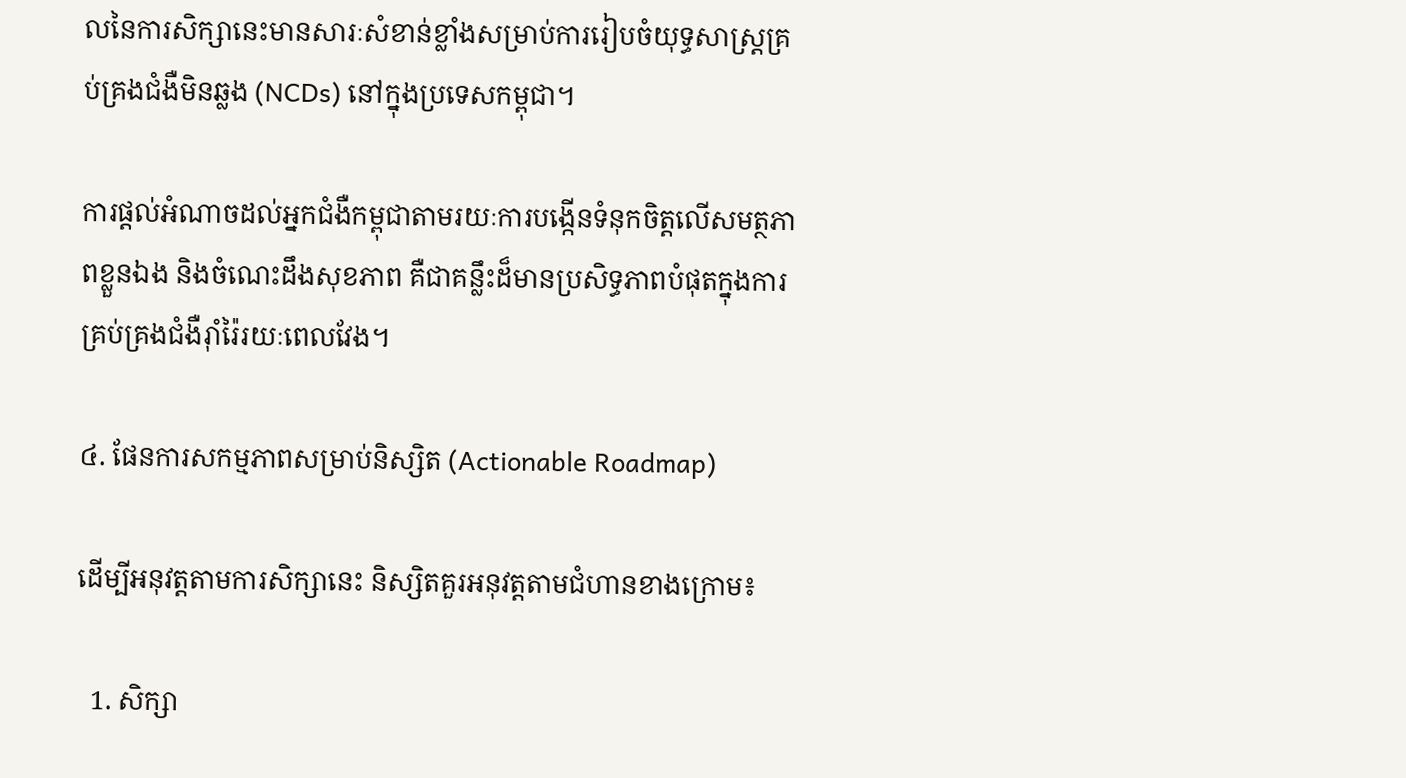លនៃការសិក្សានេះមានសារៈសំខាន់ខ្លាំងសម្រាប់ការរៀបចំយុទ្ធសាស្ត្រគ្រប់គ្រងជំងឺមិនឆ្លង (NCDs) នៅក្នុងប្រទេសកម្ពុជា។

ការផ្តល់អំណាចដល់អ្នកជំងឺកម្ពុជាតាមរយៈការបង្កើនទំនុកចិត្តលើសមត្ថភាពខ្លួនឯង និងចំណេះដឹងសុខភាព គឺជាគន្លឹះដ៏មានប្រសិទ្ធភាពបំផុតក្នុងការគ្រប់គ្រងជំងឺរ៉ាំរ៉ៃរយៈពេលវែង។

៤. ផែនការសកម្មភាពសម្រាប់និស្សិត (Actionable Roadmap)

ដើម្បីអនុវត្តតាមការសិក្សានេះ និស្សិតគួរអនុវត្តតាមជំហានខាងក្រោម៖

  1. សិក្សា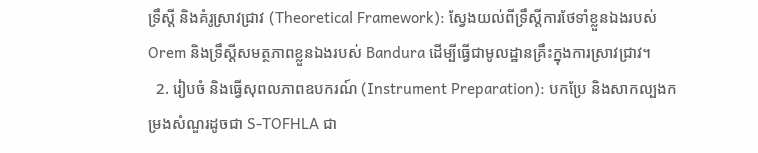ទ្រឹស្តី និងគំរូស្រាវជ្រាវ (Theoretical Framework): ស្វែងយល់ពីទ្រឹស្តីការថែទាំខ្លួនឯងរបស់ Orem និងទ្រឹស្តីសមត្ថភាពខ្លួនឯងរបស់ Bandura ដើម្បីធ្វើជាមូលដ្ឋានគ្រឹះក្នុងការស្រាវជ្រាវ។
  2. រៀបចំ និងធ្វើសុពលភាពឧបករណ៍ (Instrument Preparation): បកប្រែ និងសាកល្បងកម្រងសំណួរដូចជា S-TOFHLA ជា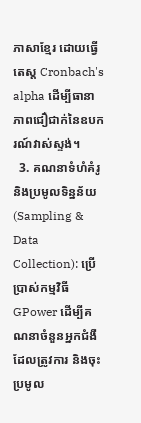ភាសាខ្មែរ ដោយធ្វើតេស្ត Cronbach's alpha ដើម្បីធានាភាពជឿជាក់នៃឧបករណ៍វាស់ស្ទង់។
  3. គណនាទំហំគំរូ និងប្រមូលទិន្នន័យ (Sampling & Data Collection): ប្រើប្រាស់កម្មវិធី GPower ដើម្បីគណនាចំនួនអ្នកជំងឺដែលត្រូវការ និងចុះប្រមូល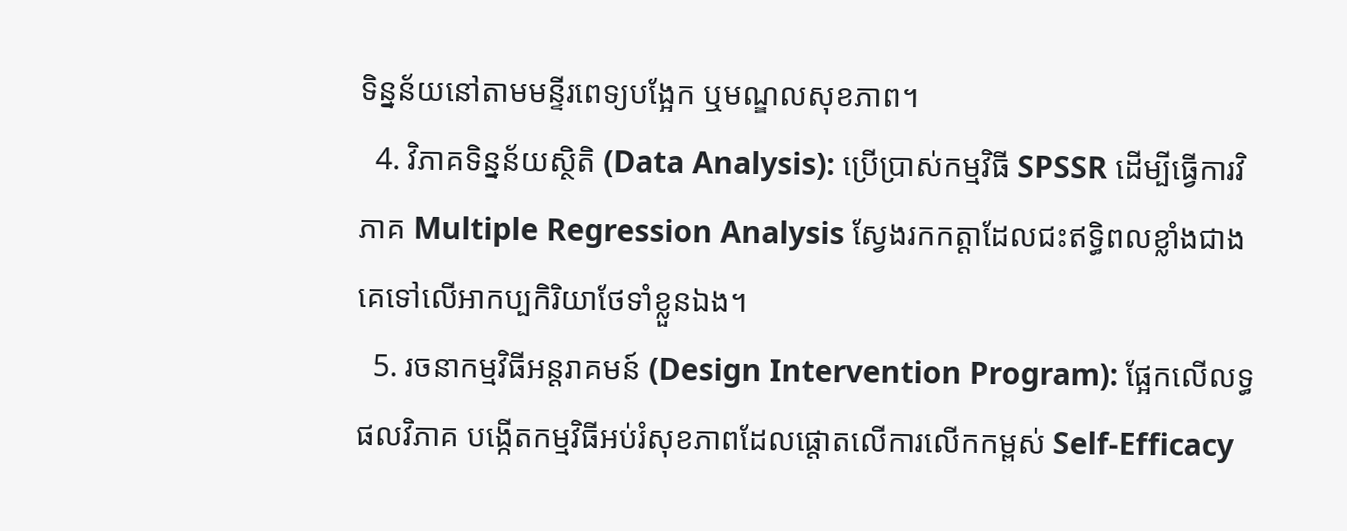ទិន្នន័យនៅតាមមន្ទីរពេទ្យបង្អែក ឬមណ្ឌលសុខភាព។
  4. វិភាគទិន្នន័យស្ថិតិ (Data Analysis): ប្រើប្រាស់កម្មវិធី SPSSR ដើម្បីធ្វើការវិភាគ Multiple Regression Analysis ស្វែងរកកត្តាដែលជះឥទ្ធិពលខ្លាំងជាងគេទៅលើអាកប្បកិរិយាថែទាំខ្លួនឯង។
  5. រចនាកម្មវិធីអន្តរាគមន៍ (Design Intervention Program): ផ្អែកលើលទ្ធផលវិភាគ បង្កើតកម្មវិធីអប់រំសុខភាពដែលផ្តោតលើការលើកកម្ពស់ Self-Efficacy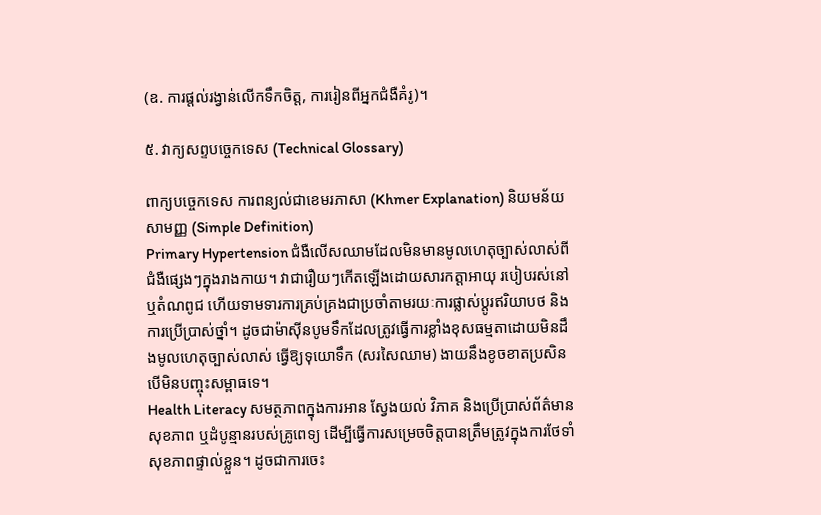(ឧ. ការផ្តល់រង្វាន់លើកទឹកចិត្ត, ការរៀនពីអ្នកជំងឺគំរូ)។

៥. វាក្យសព្ទបច្ចេកទេស (Technical Glossary)

ពាក្យបច្ចេកទេស ការពន្យល់ជាខេមរភាសា (Khmer Explanation) និយមន័យសាមញ្ញ (Simple Definition)
Primary Hypertension ជំងឺលើសឈាមដែលមិនមានមូលហេតុច្បាស់លាស់ពីជំងឺផ្សេងៗក្នុងរាងកាយ។ វាជារឿយៗកើតឡើងដោយសារកត្តាអាយុ របៀបរស់នៅ ឬតំណពូជ ហើយទាមទារការគ្រប់គ្រងជាប្រចាំតាមរយៈការផ្លាស់ប្តូរឥរិយាបថ និងការប្រើប្រាស់ថ្នាំ។ ដូចជាម៉ាស៊ីនបូមទឹកដែលត្រូវធ្វើការខ្លាំងខុសធម្មតាដោយមិនដឹងមូលហេតុច្បាស់លាស់ ធ្វើឱ្យទុយោទឹក (សរសៃឈាម) ងាយនឹងខូចខាតប្រសិនបើមិនបញ្ចុះសម្ពាធទេ។
Health Literacy សមត្ថភាពក្នុងការអាន ស្វែងយល់ វិភាគ និងប្រើប្រាស់ព័ត៌មានសុខភាព ឬដំបូន្មានរបស់គ្រូពេទ្យ ដើម្បីធ្វើការសម្រេចចិត្តបានត្រឹមត្រូវក្នុងការថែទាំសុខភាពផ្ទាល់ខ្លួន។ ដូចជាការចេះ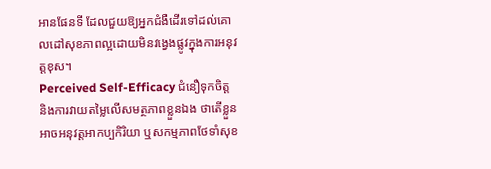អានផែនទី ដែលជួយឱ្យអ្នកជំងឺដើរទៅដល់គោលដៅសុខភាពល្អដោយមិនវង្វេងផ្លូវក្នុងការអនុវត្តខុស។
Perceived Self-Efficacy ជំនឿទុកចិត្ត និងការវាយតម្លៃលើសមត្ថភាពខ្លួនឯង ថាតើខ្លួនអាចអនុវត្តអាកប្បកិរិយា ឬសកម្មភាពថែទាំសុខ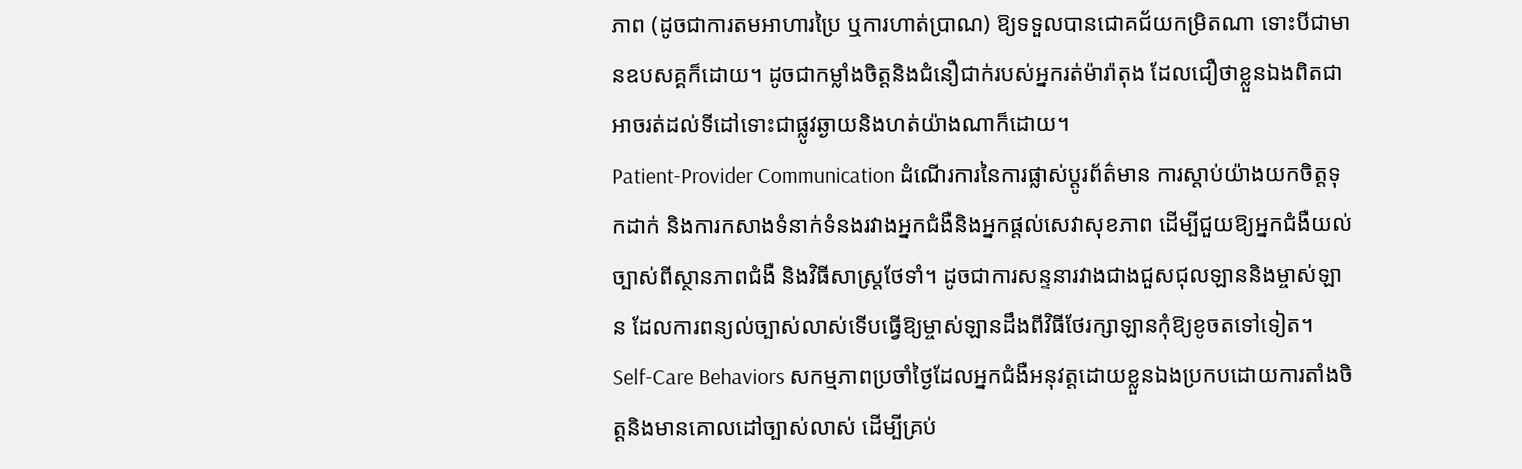ភាព (ដូចជាការតមអាហារប្រៃ ឬការហាត់ប្រាណ) ឱ្យទទួលបានជោគជ័យកម្រិតណា ទោះបីជាមានឧបសគ្គក៏ដោយ។ ដូចជាកម្លាំងចិត្តនិងជំនឿជាក់របស់អ្នករត់ម៉ារ៉ាតុង ដែលជឿថាខ្លួនឯងពិតជាអាចរត់ដល់ទីដៅទោះជាផ្លូវឆ្ងាយនិងហត់យ៉ាងណាក៏ដោយ។
Patient-Provider Communication ដំណើរការនៃការផ្លាស់ប្តូរព័ត៌មាន ការស្តាប់យ៉ាងយកចិត្តទុកដាក់ និងការកសាងទំនាក់ទំនងរវាងអ្នកជំងឺនិងអ្នកផ្តល់សេវាសុខភាព ដើម្បីជួយឱ្យអ្នកជំងឺយល់ច្បាស់ពីស្ថានភាពជំងឺ និងវិធីសាស្ត្រថែទាំ។ ដូចជាការសន្ទនារវាងជាងជួសជុលឡាននិងម្ចាស់ឡាន ដែលការពន្យល់ច្បាស់លាស់ទើបធ្វើឱ្យម្ចាស់ឡានដឹងពីវិធីថែរក្សាឡានកុំឱ្យខូចតទៅទៀត។
Self-Care Behaviors សកម្មភាពប្រចាំថ្ងៃដែលអ្នកជំងឺអនុវត្តដោយខ្លួនឯងប្រកបដោយការតាំងចិត្តនិងមានគោលដៅច្បាស់លាស់ ដើម្បីគ្រប់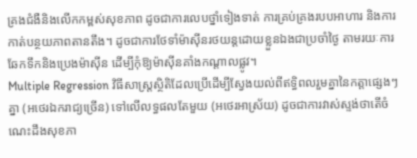គ្រងជំងឺនិងលើកកម្ពស់សុខភាព ដូចជាការលេបថ្នាំទៀងទាត់ ការគ្រប់គ្រងរបបអាហារ និងការកាត់បន្ថយភាពតានតឹង។ ដូចជាការថែទាំម៉ាស៊ីនរថយន្តដោយខ្លួនឯងជាប្រចាំថ្ងៃ តាមរយៈការឆែកទឹកនិងប្រេងម៉ាស៊ីន ដើម្បីកុំឱ្យម៉ាស៊ីនគាំងកណ្តាលផ្លូវ។
Multiple Regression វិធីសាស្ត្រស្ថិតិដែលប្រើដើម្បីស្វែងយល់ពីឥទ្ធិពលរួមគ្នានៃកត្តាផ្សេងៗគ្នា (អថេរឯករាជ្យច្រើន) ទៅលើលទ្ធផលតែមួយ (អថេរអាស្រ័យ) ដូចជាការវាស់ស្ទង់ថាតើចំណេះដឹងសុខភា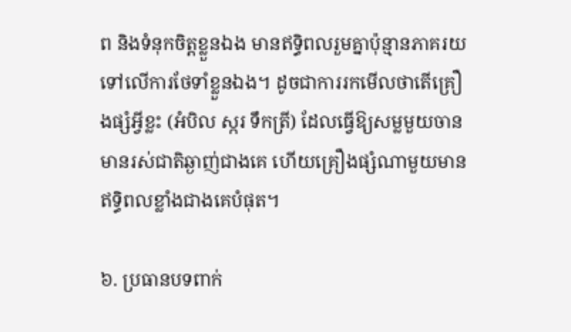ព និងទំនុកចិត្តខ្លួនឯង មានឥទ្ធិពលរួមគ្នាប៉ុន្មានភាគរយទៅលើការថែទាំខ្លួនឯង។ ដូចជាការរកមើលថាតើគ្រឿងផ្សំអ្វីខ្លះ (អំបិល ស្ករ ទឹកត្រី) ដែលធ្វើឱ្យសម្លមួយចានមានរស់ជាតិឆ្ងាញ់ជាងគេ ហើយគ្រឿងផ្សំណាមួយមានឥទ្ធិពលខ្លាំងជាងគេបំផុត។

៦. ប្រធានបទពាក់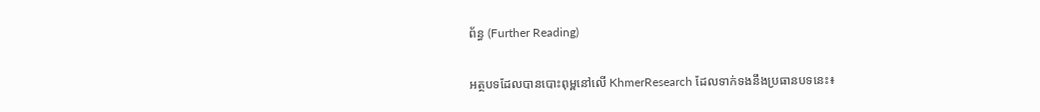ព័ន្ធ (Further Reading)

អត្ថបទដែលបានបោះពុម្ពនៅលើ KhmerResearch ដែលទាក់ទងនឹងប្រធានបទនេះ៖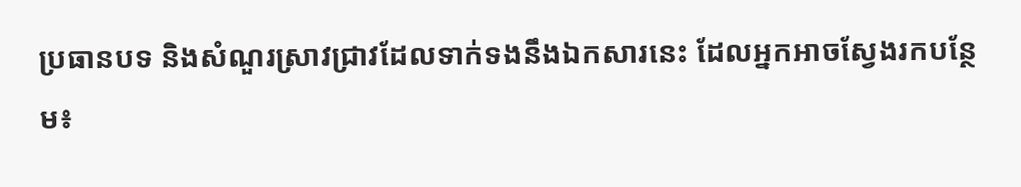ប្រធានបទ និងសំណួរស្រាវជ្រាវដែលទាក់ទងនឹងឯកសារនេះ ដែលអ្នកអាចស្វែងរកបន្ថែម៖